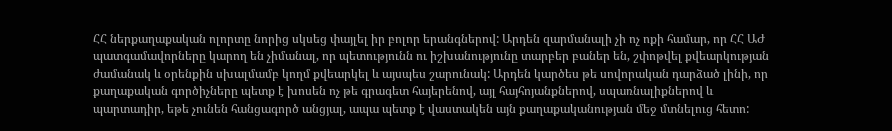ՀՀ ներքաղաքական ոլորտը նորից սկսեց փայլել իր բոլոր երանգներով: Արդեն զարմանալի չի ոչ ոքի համար, որ ՀՀ ԱԺ պատգամավորները կարող են չիմանալ, որ պետությունն ու իշխանությունը տարբեր բաներ են, շփոթվել քվեարկության ժամանակ և օրենքին սխալմամբ կողմ քվեարկել և այսպես շարունակ: Արդեն կարծես թե սովորական դարձած լինի, որ քաղաքական գործիչները պետք է խոսեն ոչ թե գրագետ հայերենով, այլ հայհոյանքներով, սպառնալիքներով և պարտադիր, եթե չունեն հանցագործ անցյալ, ապա պետք է վաստակեն այն քաղաքականության մեջ մտնելուց հետո: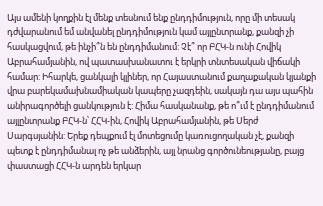Այս ամենի կողքին էլ մենք տեսնում ենք ընդդիմություն, որը մի տեսակ դժվարանում եմ անվանել ընդդիմություն կամ այլընտրանք, քանզի չի հասկացվում, թե ինչի՞ն են ընդդիմանում: Չէ՞ որ ԲՀԿ-ն ունի Հովիկ Աբրահամյանին, ով պատասխանատու է երկրի տնտեսական վիճակի համար: Իհարկե, ցանկալի կլիներ, որ Հայաստանում քաղաքական կյանքի վրա բարեկամախնամիական կապերը չազդեին, սակայն դա այս պահին անիրագործելի ցանկություն է: Հիմա հասկանանք, թե ո՞ւմ է ընդդիմանում այլընտրանք ԲՀԿ-ն՝ ՀՀԿ-ին, Հովիկ Աբրահամյանին, թե Սերժ Սարգսյանին: Երեք դեպքում էլ մոտեցումը կառուցողական չէ, քանզի պետք է ընդդիմանալ ոչ թե անձերին, այլ նրանց գործունեությանը, բայց փաստացի ՀՀԿ-ն արդեն երկար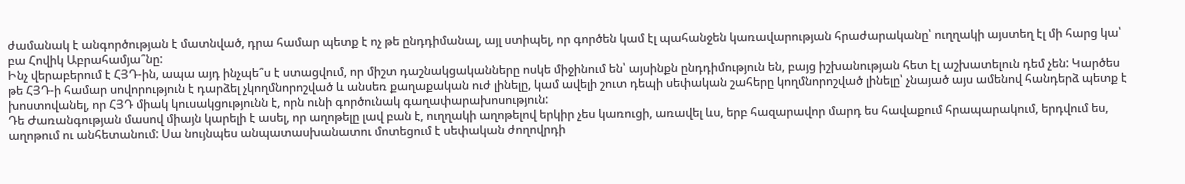ժամանակ է անգործության է մատնված, դրա համար պետք է ոչ թե ընդդիմանալ, այլ ստիպել, որ գործեն կամ էլ պահանջեն կառավարության հրաժարականը՝ ուղղակի այստեղ էլ մի հարց կա՝ բա Հովիկ Աբրահամյա՞նը:
Ինչ վերաբերում է ՀՅԴ-ին, ապա այդ ինչպե՞ս է ստացվում, որ միշտ դաշնակցականները ոսկե միջինում են՝ այսինքն ընդդիմություն են, բայց իշխանության հետ էլ աշխատելուն դեմ չեն: Կարծես թե ՀՅԴ-ի համար սովորություն է դարձել չկողմնորոշված և անսեռ քաղաքական ուժ լինելը, կամ ավելի շուտ դեպի սեփական շահերը կողմնորոշված լինելը՝ չնայած այս ամենով հանդերձ պետք է խոստովանել, որ ՀՅԴ միակ կուսակցությունն է, որն ունի գործունակ գաղափարախոսություն:
Դե Ժառանգության մասով միայն կարելի է ասել, որ աղոթելը լավ բան է, ուղղակի աղոթելով երկիր չես կառուցի, առավել ևս, երբ հազարավոր մարդ ես հավաքում հրապարակում, երդվում ես, աղոթում ու անհետանում: Սա նույնպես անպատասխանատու մոտեցում է սեփական ժողովրդի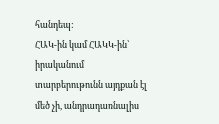հանդեպ:
ՀԱԿ-ին կամ ՀԱԿԿ-ին՝ իրականում տարբերութունն այդքան էլ մեծ չի, անդրադառնալիս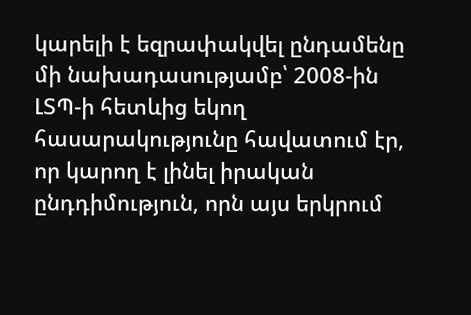կարելի է եզրափակվել ընդամենը մի նախադասությամբ՝ 2008-ին ԼՏՊ-ի հետևից եկող հասարակությունը հավատում էր, որ կարող է լինել իրական ընդդիմություն, որն այս երկրում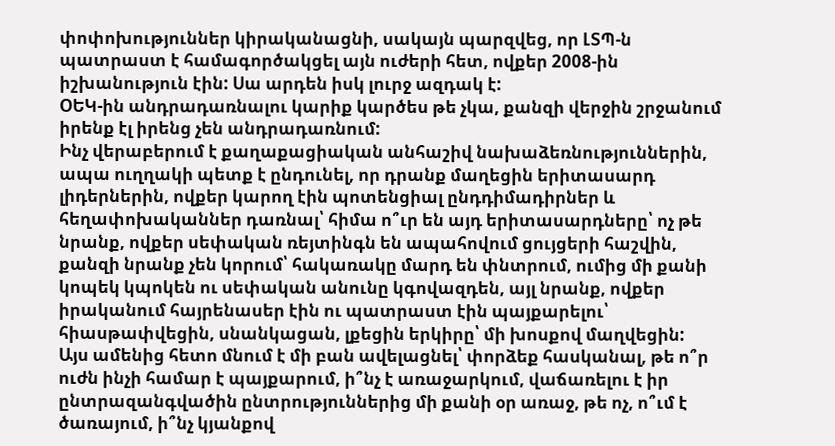փոփոխություններ կիրականացնի, սակայն պարզվեց, որ ԼՏՊ-ն պատրաստ է համագործակցել այն ուժերի հետ, ովքեր 2008-ին իշխանություն էին: Սա արդեն իսկ լուրջ ազդակ է:
ՕԵԿ-ին անդրադառնալու կարիք կարծես թե չկա, քանզի վերջին շրջանում իրենք էլ իրենց չեն անդրադառնում:
Ինչ վերաբերում է քաղաքացիական անհաշիվ նախաձեռնություններին, ապա ուղղակի պետք է ընդունել, որ դրանք մաղեցին երիտասարդ լիդերներին, ովքեր կարող էին պոտենցիալ ընդդիմադիրներ և հեղափոխականներ դառնալ՝ հիմա ո՞ւր են այդ երիտասարդները՝ ոչ թե նրանք, ովքեր սեփական ռեյտինգն են ապահովում ցույցերի հաշվին, քանզի նրանք չեն կորում՝ հակառակը մարդ են փնտրում, ումից մի քանի կոպեկ կպոկեն ու սեփական անունը կգովազդեն, այլ նրանք, ովքեր իրականում հայրենասեր էին ու պատրաստ էին պայքարելու՝ հիասթափվեցին, սնանկացան, լքեցին երկիրը՝ մի խոսքով մաղվեցին:
Այս ամենից հետո մնում է մի բան ավելացնել՝ փորձեք հասկանալ, թե ո՞ր ուժն ինչի համար է պայքարում, ի՞նչ է առաջարկում, վաճառելու է իր ընտրազանգվածին ընտրություններից մի քանի օր առաջ, թե ոչ, ո՞ւմ է ծառայում, ի՞նչ կյանքով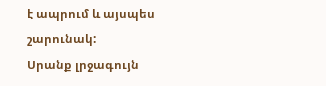է ապրում և այսպես շարունակ:
Սրանք լրջագույն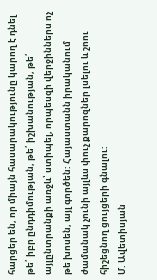հարցեր են, որ միայն հասարակությունը կարող է դնել թե՛ իբր ընդդիմության, թե՛ իշխանության, թե՛ այլընտրանքի առջև՝ ստիպել, որպեսզի վերջիններս ոչ թե խոսեն, այլ գործեն: Հայաստանն իրականում ժամանակ չունի այլևս փուչ քարոզներ լսելու և շոու հիշեցնող ցույցերի գնալու:
Մ. Ավետիսյան